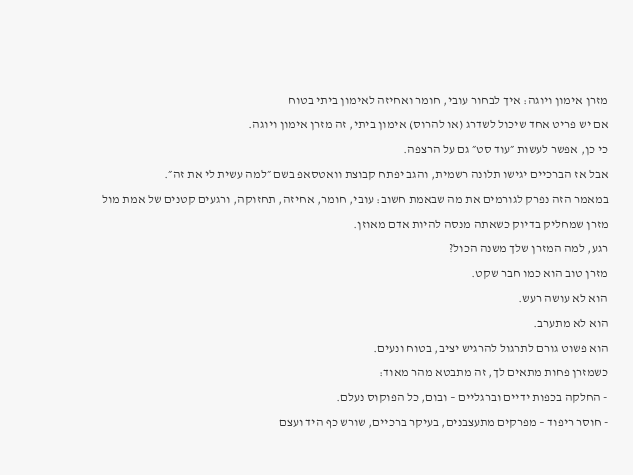מזרן אימון ויוגה: איך לבחור עובי, חומר ואחיזה לאימון ביתי בטוח
אם יש פריט אחד שיכול לשדרג (או להרוס) אימון ביתי, זה מזרן אימון ויוגה.
כי כן, אפשר לעשות ״עוד סט״ גם על הרצפה.
אבל אז הברכיים יגישו תלונה רשמית, והגב יפתח קבוצת וואטסאפ בשם ״למה עשית לי את זה״.
במאמר הזה נפרק לגורמים את מה שבאמת חשוב: עובי, חומר, אחיזה, תחזוקה, ורגעים קטנים של אמת מול מזרן שמחליק בדיוק כשאתה מנסה להיות אדם מאוזן.
רגע, למה המזרן שלך משנה הכול?
מזרן טוב הוא כמו חבר שקט.
הוא לא עושה רעש.
הוא לא מתערב.
הוא פשוט גורם לתרגול להרגיש יציב, בטוח ונעים.
כשמזרן פחות מתאים לך, זה מתבטא מהר מאוד:
- החלקה בכפות ידיים וברגליים – ובום, כל הפוקוס נעלם.
- חוסר ריפוד – מפרקים מתעצבנים, בעיקר ברכיים, שורש כף היד ועצם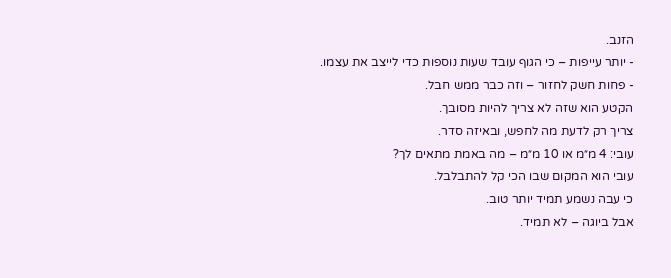הזנב.
- יותר עייפות – כי הגוף עובד שעות נוספות כדי לייצב את עצמו.
- פחות חשק לחזור – וזה כבר ממש חבל.
הקטע הוא שזה לא צריך להיות מסובך.
צריך רק לדעת מה לחפש, ובאיזה סדר.
עובי: 4 מ״מ או 10 מ״מ – מה באמת מתאים לך?
עובי הוא המקום שבו הכי קל להתבלבל.
כי עבה נשמע תמיד יותר טוב.
אבל ביוגה – לא תמיד.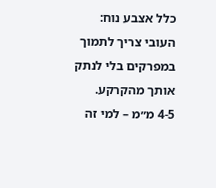כלל אצבע נוח: העובי צריך לתמוך במפרקים בלי לנתק אותך מהקרקע.
4-5 מ״מ – למי זה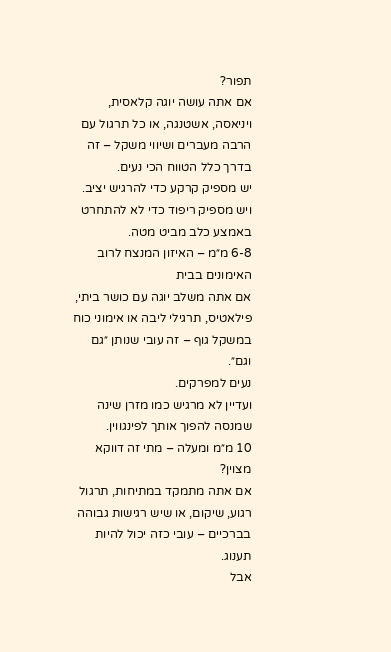תפור?
אם אתה עושה יוגה קלאסית, ויניאסה, אשטנגה, או כל תרגול עם הרבה מעברים ושיווי משקל – זה בדרך כלל הטווח הכי נעים.
יש מספיק קרקע כדי להרגיש יציב.
ויש מספיק ריפוד כדי לא להתחרט באמצע כלב מביט מטה.
6-8 מ״מ – האיזון המנצח לרוב האימונים בבית
אם אתה משלב יוגה עם כושר ביתי, פילאטיס, תרגילי ליבה או אימוני כוח במשקל גוף – זה עובי שנותן ״גם וגם״.
נעים למפרקים.
ועדיין לא מרגיש כמו מזרן שינה שמנסה להפוך אותך לפינגווין.
10 מ״מ ומעלה – מתי זה דווקא מצוין?
אם אתה מתמקד במתיחות, תרגול רגוע, שיקום, או שיש רגישות גבוהה בברכיים – עובי כזה יכול להיות תענוג.
אבל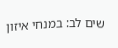שים לב: במנחי איזון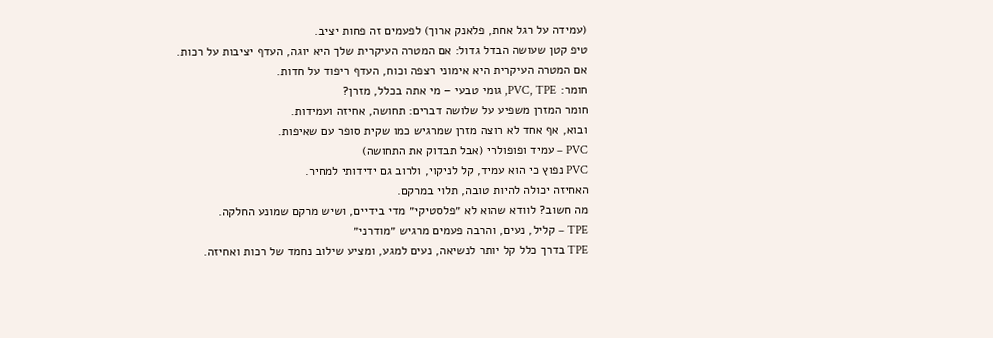(עמידה על רגל אחת, פלאנק ארוך) לפעמים זה פחות יציב.
טיפ קטן שעושה הבדל גדול: אם המטרה העיקרית שלך היא יוגה, העדף יציבות על רכות.
אם המטרה העיקרית היא אימוני רצפה וכוח, העדף ריפוד על חדות.
חומר: PVC, TPE, גומי טבעי – מי אתה בכלל, מזרן?
חומר המזרן משפיע על שלושה דברים: תחושה, אחיזה ועמידות.
ובוא, אף אחד לא רוצה מזרן שמרגיש כמו שקית סופר עם שאיפות.
PVC – עמיד ופופולרי (אבל תבדוק את התחושה)
PVC נפוץ כי הוא עמיד, קל לניקוי, ולרוב גם ידידותי למחיר.
האחיזה יכולה להיות טובה, תלוי במרקם.
מה חשוב? לוודא שהוא לא ״פלסטיקי״ מדי בידיים, ושיש מרקם שמונע החלקה.
TPE – קליל, נעים, והרבה פעמים מרגיש ״מודרני״
TPE בדרך כלל קל יותר לנשיאה, נעים למגע, ומציע שילוב נחמד של רכות ואחיזה.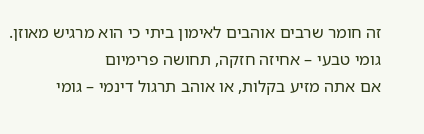זה חומר שרבים אוהבים לאימון ביתי כי הוא מרגיש מאוזן.
גומי טבעי – אחיזה חזקה, תחושה פרימיום
אם אתה מזיע בקלות, או אוהב תרגול דינמי – גומי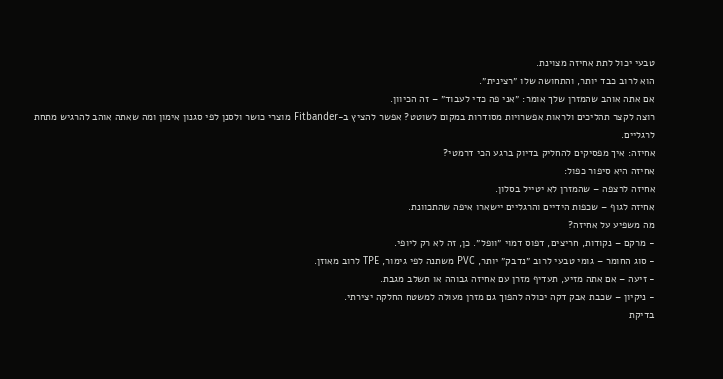טבעי יכול לתת אחיזה מצוינת.
הוא לרוב כבד יותר, והתחושה שלו ״רצינית״.
אם אתה אוהב שהמזרן שלך אומר: ״אני פה כדי לעבוד״ – זה הכיוון.
רוצה לקצר תהליכים ולראות אפשרויות מסודרות במקום לשוטט? אפשר להציץ ב-Fitbander מוצרי כושר ולסנן לפי סגנון אימון ומה שאתה אוהב להרגיש מתחת לרגליים.
אחיזה: איך מפסיקים להחליק בדיוק ברגע הכי דרמטי?
אחיזה היא סיפור כפול:
אחיזה לרצפה – שהמזרן לא יטייל בסלון.
אחיזה לגוף – שכפות הידיים והרגליים יישארו איפה שהתכוונת.
מה משפיע על אחיזה?
- מרקם – נקודות, חריצים, דפוס דמוי ״וופל״. כן, זה לא רק ליופי.
- סוג החומר – גומי טבעי לרוב ״נדבק״ יותר, PVC משתנה לפי גימור, TPE לרוב מאוזן.
- זיעה – אם אתה מזיע, תעדיף מזרן עם אחיזה גבוהה או תשלב מגבת.
- ניקיון – שכבת אבק דקה יכולה להפוך גם מזרן מעולה למשטח החלקה יצירתי.
בדיקת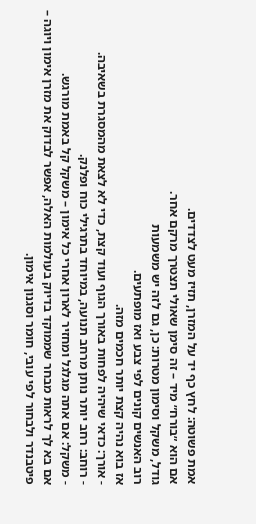אמת פשוטה: לחץ כף יד על המזרן, תזיז מעט לצדדים.
אם הוא ״בורח״ מיד – זה סימן שאולי תצטרך מרקם אחר.
גודל, משקל וסימון מטרות: כן, גם לזה יש משמעות
רוב האנשים קונים לפי צבע ואז מופתעים.
אז בוא נהיה קצת יותר חכמים מזה.
- אורך: כדאי שיהיה לפחות באורך הגוף ועוד קצת, כדי לא לצאת מהמסגרת בשאיבה.
- רוחב: רחב יותר נותן מרחב תנועה, במיוחד בתרגילי כוח ופלנק.
- משקל: אם אתה מגלגל ומחזיר לארון אחרי כל אימון – משקל קל באמת מורגש.
אם בא לך לראות מבחר שממוקד בדיוק בעולמות האלה, אפשר לבדוק את מזרן אימון ויוגה – פיטבנדר ולבחור לפי עובי, חומר וסגנון אימון.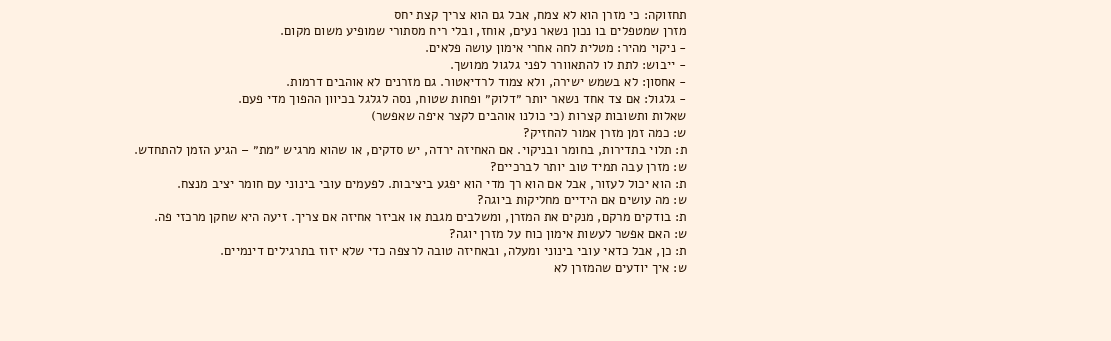תחזוקה: כי מזרן הוא לא צמח, אבל גם הוא צריך קצת יחס
מזרן שמטפלים בו נכון נשאר נעים, אוחז, ובלי ריח מסתורי שמופיע משום מקום.
- ניקוי מהיר: מטלית לחה אחרי אימון עושה פלאים.
- ייבוש: לתת לו להתאוורר לפני גלגול ממושך.
- אחסון: לא בשמש ישירה, ולא צמוד לרדיאטור. גם מזרנים לא אוהבים דרמות.
- גלגול: אם צד אחד נשאר יותר ״דלוק״ ופחות שטוח, נסה לגלגל בכיוון ההפוך מדי פעם.
שאלות ותשובות קצרות (כי כולנו אוהבים לקצר איפה שאפשר)
ש: כמה זמן מזרן אמור להחזיק?
ת: תלוי בתדירות, בחומר ובניקוי. אם האחיזה ירדה, יש סדקים, או שהוא מרגיש ״מת״ – הגיע הזמן להתחדש.
ש: מזרן עבה תמיד טוב יותר לברכיים?
ת: הוא יכול לעזור, אבל אם הוא רך מדי הוא יפגע ביציבות. לפעמים עובי בינוני עם חומר יציב מנצח.
ש: מה עושים אם הידיים מחליקות ביוגה?
ת: בודקים מרקם, מנקים את המזרן, ומשלבים מגבת או אביזר אחיזה אם צריך. זיעה היא שחקן מרכזי פה.
ש: האם אפשר לעשות אימון כוח על מזרן יוגה?
ת: כן, אבל כדאי עובי בינוני ומעלה, ובאחיזה טובה לרצפה כדי שלא יזוז בתרגילים דינמיים.
ש: איך יודעים שהמזרן לא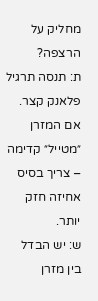מחליק על הרצפה?
ת: תנסה תרגיל פלאנק קצר. אם המזרן ״מטייל״ קדימה – צריך בסיס אחיזה חזק יותר.
ש: יש הבדל בין מזרן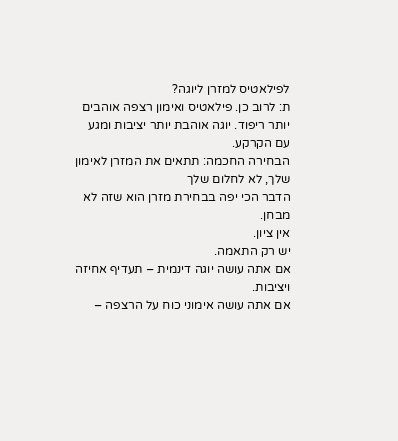לפילאטיס למזרן ליוגה?
ת: לרוב כן. פילאטיס ואימון רצפה אוהבים יותר ריפוד. יוגה אוהבת יותר יציבות ומגע עם הקרקע.
הבחירה החכמה: תתאים את המזרן לאימון שלך, לא לחלום שלך
הדבר הכי יפה בבחירת מזרן הוא שזה לא מבחן.
אין ציון.
יש רק התאמה.
אם אתה עושה יוגה דינמית – תעדיף אחיזה ויציבות.
אם אתה עושה אימוני כוח על הרצפה –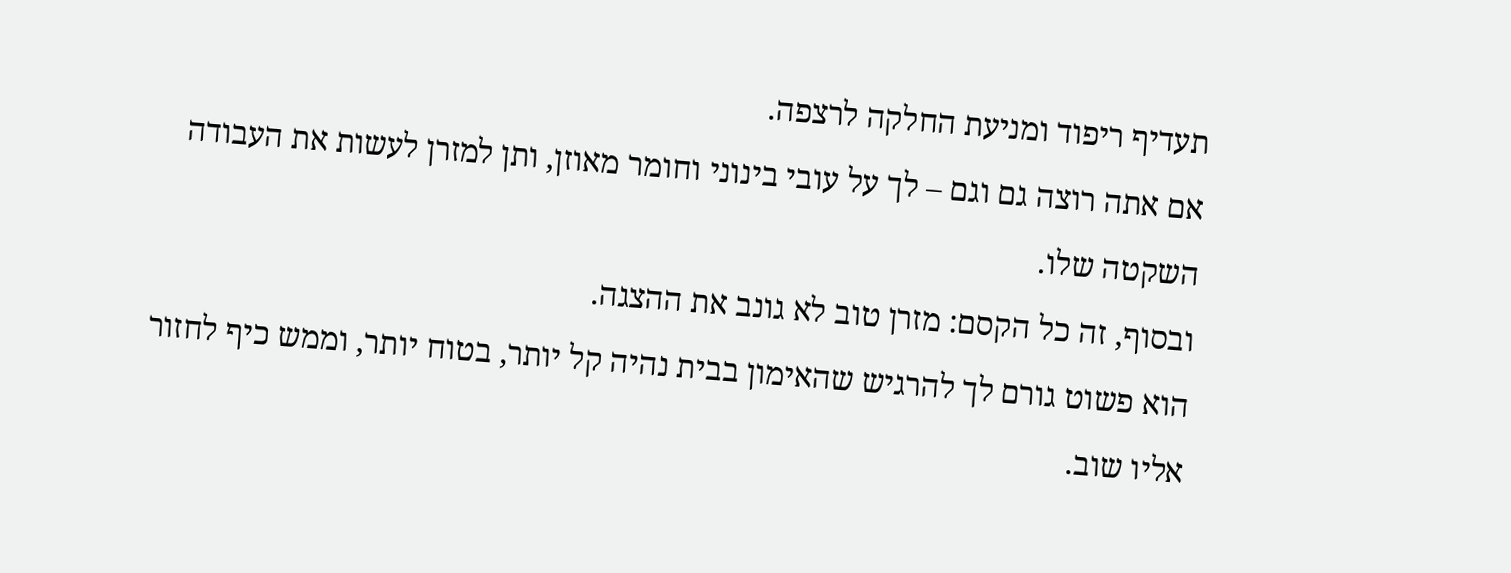תעדיף ריפוד ומניעת החלקה לרצפה.
אם אתה רוצה גם וגם – לך על עובי בינוני וחומר מאוזן, ותן למזרן לעשות את העבודה השקטה שלו.
ובסוף, זה כל הקסם: מזרן טוב לא גונב את ההצגה.
הוא פשוט גורם לך להרגיש שהאימון בבית נהיה קל יותר, בטוח יותר, וממש כיף לחזור אליו שוב.